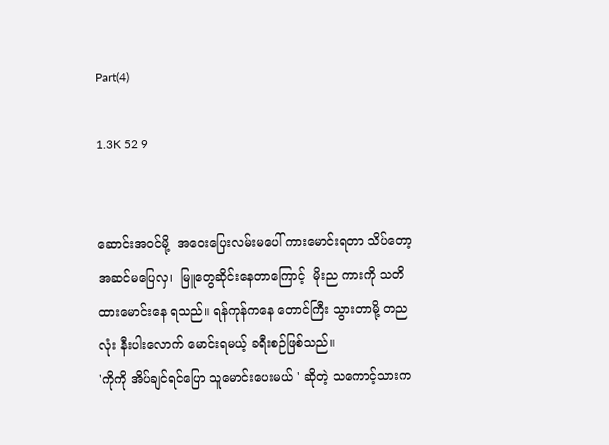Part(4)

1.3K 52 9


ဆောင်းအဝင်မို့  အဝေးပြေးလမ်းမပေါ် ကားမောင်းရတာ သိပ်တော့အဆင်မပြေလှ၊  မြူတွေဆိုင်းနေတာကြောင့်  မိုးည ကားကို သတိထားမောင်းနေ ရသည်။ ရန်ကုန်ကနေ တောင်ကြီး သွားတာမို့ တညလုံး နီးပါးလောက် မောင်းရမယ့် ခရီးစဉ်ဖြစ်သည်။
'ကိုကို အိပ်ချင်ရင်ပြော သူမောင်းပေးမယ် ' ဆိုတဲ့ သကောင့်သားက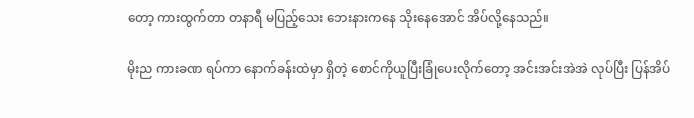တော့ ကားထွက်တာ တနာရီ မပြည့်သေး ဘေးနားကနေ သိုးနေအောင် အိပ်လို့နေသည်။

မိုးည ကားခဏ ရပ်ကာ နောက်ခန်းထဲမှာ ရှိတဲ့ စောင်ကိုယူပြီးခြုံပေးလိုက်တော့ အင်းအင်းအဲအဲ လုပ်‌ပြီး ပြန်အိပ်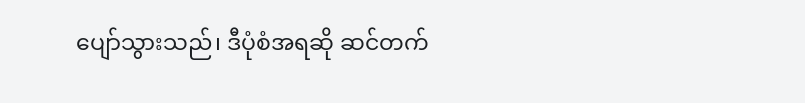ပျော်သွားသည်၊ ဒီပုံစံအရဆို ဆင်တက်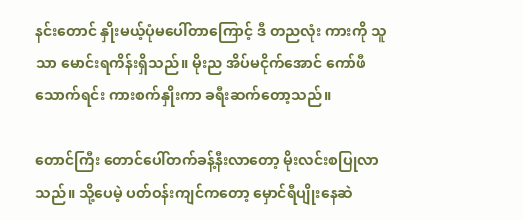နင်းတောင် နှိုးမယ့်ပုံမပေါ်တာကြောင့် ဒီ တညလုံး ကားကို သူသာ မောင်းရကိန်းရှိသည်။ မိုးည အိပ်မငိုက်အောင် ကော်ဖီသောက်ရင်း ကားစက်နှိုးကာ ခရီးဆက်‌တော့သည်။

တောင်ကြီး တောင်ပေါ်တက်ခန့်နီးလာတော့ မိုးလင်းစပြုလာသည်။ သို့ပေမဲ့ ပတ်ဝန်းကျင်ကတော့ မှောင်ရီပျိုးနေဆဲ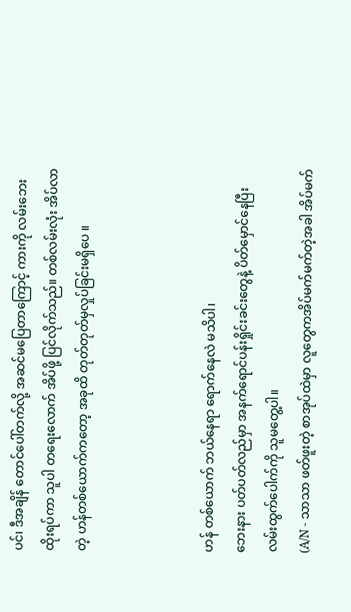ပင်၊ ဒီအချိန် တောင်ပေါ်တက်လို့ အဆင်မပြေတာကြောင့် ကားကို လမ်းဘေးထိုးရပ်ကာ သူပါ တရေးလောက် အိပ်ဖို့ ပြင်လိုက်သည်။ တစ်လမ်းလုံး အိပ်လာတဲ့ ဟန်တစ်ယောက်ကတော့ အခုထိ တုတ်တုတ်မှလှုပ်ခြင်းမရှိပေ ။



ဟန် တစ်ယောက် ဘယ်နေရာ ရောက်နေလဲ မသိပါ၊
ဘေးနား ပတ်ပတ်လည်မှာ အနက်ရောင်ပန်းရှိုင်းခင်းတွေနဲ့ ပိတ်မှောင်နေပြီး လမ်းထွက်ပေါက်ကို သူမတွေ့ပါ။
(A/N - သာသာ ဖတ်ဖူးတဲ့ စာအုပ်ထဲမှာ လူတွေကအိပ်မက်မက်တဲ့အခါ အိပ်မက်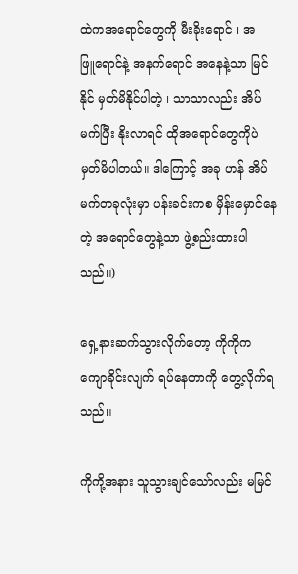ထဲကအရောင်တွေကို မီးခိုးရောင် ၊ အဖြူ‌ရောင်နဲ့ အနက်ရောင် အနေနဲ့သာ မြင်နိုင် မှတ်မိနိုင်ပါတဲ့ ၊ သာသာလည်း အိပ်မက်ပြီး နိုးလာရင် ထိုအရောင်တွေကိုပဲ မှတ်မိပါတယ်။ ဒါကြောင့် အခု ဟန် အိပ်မက်တခုလုံးမှာ ပန်းခင်းကစ မှိန်းမှောင်နေတဲ့ အရောင်တွေနဲ့သာ ဖွဲ့စည်းထားပါသည်။)

ရှေ့နား‌ဆက်သွားလိုက်တော့ ကိုကိုက ကျောခိုင်းလျက် ရပ်နေတာကို တွေ့လိုက်ရသည်။

ကိုကို့အနား သူသွားချင်သော်လည်း မမြင်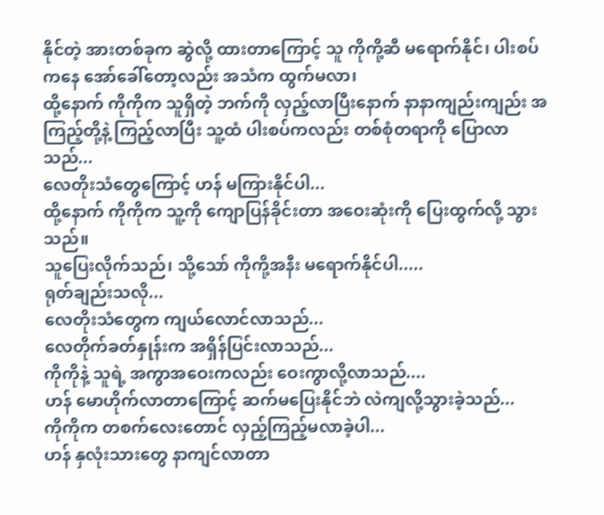နိုင်တဲ့ အားတစ်ခုက ဆွဲလို့ ထားတာကြောင့် သူ ကိုကို့ဆီ မရောက်နိုင်၊ ပါးစပ်ကနေ အော်ခေါ်တော့လည်း အသံက ထွက်မလာ၊
ထို့နောက် ကိုကိုက သူရှိတဲ့ ဘက်ကို လှည့်လာပြီးနောက် နာနာကျည်းကျည်း အကြည့်တို့နဲ့ ကြည့်လာပြီး သူ့ထံ ပါးစပ်ကလည်း တစ်စုံတရာကို ပြောလာသည်...
လေတိုးသံတွေကြောင့် ဟန် မကြားနိုင်ပါ...
ထို့နောက် ကိုကိုက သူ့ကို ကျောပြန်ခိုင်းတာ အဝေးဆုံးကို ပြေးထွက်လို့ ‌သွားသည်။
သူပြေးလိုက်သည်၊ သို့သော် ကိုကို့အနီး မရောက်နိုင်ပါ.....
ရုတ်ချည်းသလို...
လေတိုးသံတွေက ကျယ်‌လောင်လာသည်...
လေတိုက်ခတ်နှုန်းက အရှိန်ပြင်းလာသည်...
ကိုကိုနဲ့ သူရဲ့ အကွာအဝေးကလည်း ဝေးကွာလို့လာသည်....
ဟန် မောဟိုက်လာတာကြောင့် ဆက်မပြေးနိုင်ဘဲ လဲကျလို့သွားခဲ့သည်...
ကိုကိုက တစက်လေးတောင် လှည့်ကြည့်မလာခဲ့ပါ...
ဟန် နှလုံးသားတွေ နာကျင်လာတာ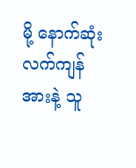မို့ နောက်ဆုံး လက်ကျန်အားနဲ့ သူ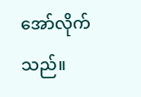အော်လိုက်သည်။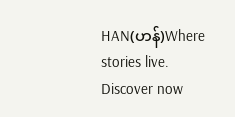HAN(ဟန်)Where stories live. Discover now